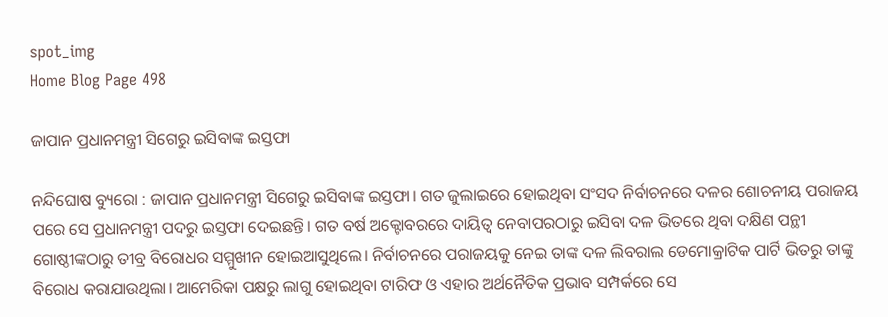spot_img
Home Blog Page 498

ଜାପାନ ପ୍ରଧାନମନ୍ତ୍ରୀ ସିଗେରୁ ଇସିବାଙ୍କ ଇସ୍ତଫା

ନନ୍ଦିଘୋଷ ବ୍ୟୁରୋ : ଜାପାନ ପ୍ରଧାନମନ୍ତ୍ରୀ ସିଗେରୁ ଇସିବାଙ୍କ ଇସ୍ତଫା। ଗତ ଜୁଲାଇରେ ହୋଇଥିବା ସଂସଦ ନିର୍ବାଚନରେ ଦଳର ଶୋଚନୀୟ ପରାଜୟ ପରେ ସେ ପ୍ରଧାନମନ୍ତ୍ରୀ ପଦରୁ ଇସ୍ତଫା ଦେଇଛନ୍ତି। ଗତ ବର୍ଷ ଅକ୍ଟୋବରରେ ଦାୟିତ୍ବ ନେବାପରଠାରୁ ଇସିବା ଦଳ ଭିତରେ ଥିବା ଦକ୍ଷିଣ ପନ୍ଥୀ ଗୋଷ୍ଠୀଙ୍କଠାରୁ ତୀବ୍ର ବିରୋଧର ସମ୍ମୁଖୀନ ହୋଇଆସୁଥିଲେ। ନିର୍ବାଚନରେ ପରାଜୟକୁ ନେଇ ତାଙ୍କ ଦଳ ଲିବରାଲ ଡେମୋକ୍ରାଟିକ ପାର୍ଟି ଭିତରୁ ତାଙ୍କୁ ବିରୋଧ କରାଯାଉଥିଲା। ଆମେରିକା ପକ୍ଷରୁ ଲାଗୁ ହୋଇଥିବା ଟାରିଫ ଓ ଏହାର ଅର୍ଥନୈତିକ ପ୍ରଭାବ ସମ୍ପର୍କରେ ସେ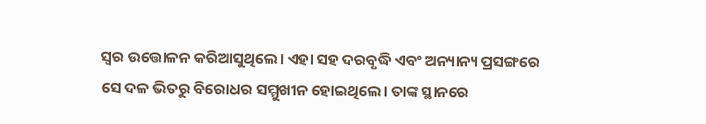ସ୍ବର ଉତ୍ତୋଳନ କରିଆସୁଥିଲେ। ଏହା ସହ ଦରବୃଦ୍ଧି ଏବଂ ଅନ୍ୟାନ୍ୟ ପ୍ରସଙ୍ଗରେ ସେ ଦଳ ଭିତରୁ ବିରୋଧର ସମ୍ମୁଖୀନ ହୋଇଥିଲେ। ତାଙ୍କ ସ୍ଥାନରେ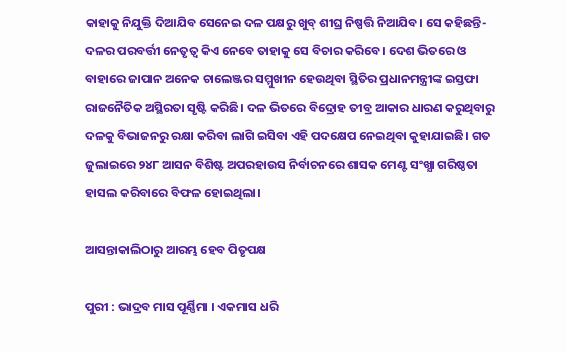କାହାକୁ ନିଯୁକ୍ତି ଦିଆଯିବ ସେନେଇ ଦଳ ପକ୍ଷରୁ ଖୁବ୍ ଶୀଘ୍ର ନିଷ୍ପତ୍ତି ନିଆଯିବ। ସେ କହିଛନ୍ତି- ଦଳର ପରବର୍ତ୍ତୀ ନେତୃତ୍ବ କିଏ ନେବେ ତାହାକୁ ସେ ବିଚାର କରିବେ। ଦେଶ ଭିତରେ ଓ ବାହାରେ ଜାପାନ ଅନେକ ଚାଲେଞ୍ଜର ସମ୍ମୁଖୀନ ହେଉଥିବା ସ୍ଥିତିର ପ୍ରଧାନମନ୍ତ୍ରୀଙ୍କ ଇସ୍ତଫା ରାଜନୈତିକ ଅସ୍ଥିରତା ସୃଷ୍ଟି କରିଛି। ଦଳ ଭିତରେ ବିଦ୍ରୋହ ତୀବ୍ର ଆକାର ଧାରଣ କରୁଥିବାରୁ ଦଳକୁ ବିଭାଜନରୁ ରକ୍ଷା କରିବା ଲାଗି ଇସିବା ଏହି ପଦକ୍ଷେପ ନେଇଥିବା କୁହାଯାଇଛି। ଗତ ଜୁଲାଇରେ ୨୪୮ ଆସନ ବିଶିଷ୍ଟ ଅପରହାଉସ ନିର୍ବାଚନରେ ଶାସକ ମେଣ୍ଟ ସଂଖ୍ଯା ଗରିଷ୍ଠତା ହାସଲ କରିବାରେ ବିଫଳ ହୋଇଥିଲା।

ଆସନ୍ତାକାଲିଠାରୁ ଆରମ୍ଭ ହେବ ପିତୃପକ୍ଷ

ପୁରୀ : ଭାଦ୍ରବ ମାସ ପୂର୍ଣ୍ଣିମା । ଏକମାସ ଧରି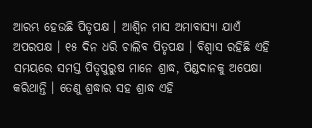ଆରମ୍ଭ ହେଉଛି ପିତୃପକ୍ଷ । ଆଶ୍ୱିନ ମାସ ଅମାବାସ୍ୟା ଯାଏଁ ଅପରପକ୍ଷ । ୧୫ ଦିନ ଧରି ଚାଲିବ ପିତୃପକ୍ଷ । ବିଶ୍ୱାସ ରହିଛି ଏହି ସମୟରେ ସମସ୍ତ ପିତୃପୁରୁଷ ମାନେ ଶ୍ରାଦ୍ଧ, ପିଣ୍ଡଦାନକୁ ଅପେକ୍ଷା କରିଥାନ୍ତି । ତେଣୁ ଶ୍ରଦ୍ଧାର ସହ ଶ୍ରାଦ୍ଧ ଏହି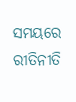ସମୟରେ ରୀତିନୀତି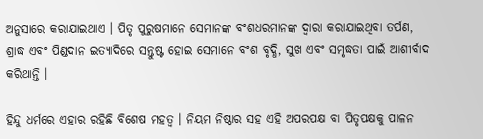ଅନୁସାରେ କରାଯାଇଥାଏ । ପିତୃ ପୁରୁଷମାନେ ସେମାନଙ୍କ ବଂଶଧରମାନଙ୍କ ଦ୍ୱାରା କରାଯାଇଥିବା ତର୍ପଣ, ଶ୍ରାଦ୍ଧ ଏବଂ ପିଣ୍ଡଦାନ ଇତ୍ୟାଦିରେ ସନ୍ତୁଷ୍ଟ ହୋଇ ସେମାନେ ବଂଶ ବୃଦ୍ଧି, ସୁଖ ଏବଂ ସମୃଦ୍ଧତା ପାଇଁ ଆଶୀର୍ବାଦ କରିଥାନ୍ତି ।

ହିନ୍ଦୁ ଧର୍ମରେ ଏହାର ରହିଛି ବିଶେଷ ମହତ୍ବ । ନିୟମ ନିଷ୍ଠାର ସହ ଏହି ଅପରପକ୍ଷ ବା ପିତୃପକ୍ଷକୁ ପାଳନ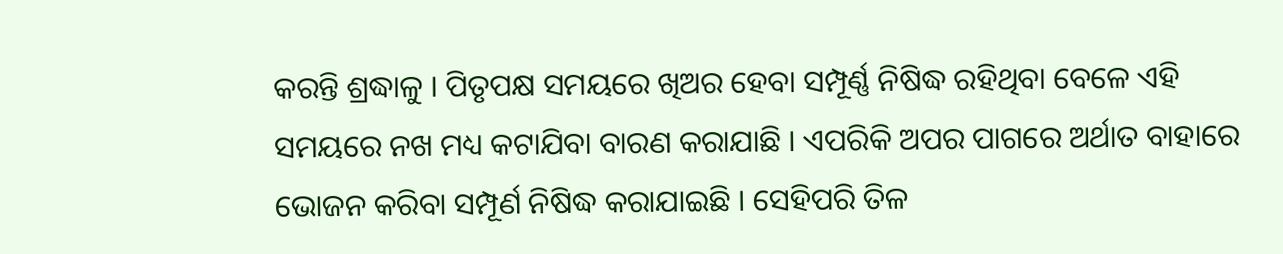କରନ୍ତି ଶ୍ରଦ୍ଧାଳୁ । ପିତୃପକ୍ଷ ସମୟରେ ଖିଅର ହେବା ସମ୍ପୂର୍ଣ୍ଣ ନିଷିଦ୍ଧ ରହିଥିବା ବେଳେ ଏହି ସମୟରେ ନଖ ମଧ୍ୟ କଟାଯିବା ବାରଣ କରାଯାଛି । ଏପରିକି ଅପର ପାଗରେ ଅର୍ଥାତ ବାହାରେ ଭୋଜନ କରିବା ସମ୍ପୂର୍ଣ ନିଷିଦ୍ଧ କରାଯାଇଛି । ସେହିପରି ତିଳ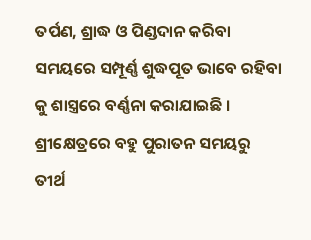ତର୍ପଣ, ଶ୍ରାଦ୍ଧ ଓ ପିଣ୍ଡଦାନ କରିବା ସମୟରେ ସମ୍ପୂର୍ଣ୍ଣ ଶୁଦ୍ଧପୂତ ଭାବେ ରହିବା କୁ ଶାସ୍ତ୍ରରେ ବର୍ଣ୍ଣନା କରାଯାଇଛି । ଶ୍ରୀକ୍ଷେତ୍ରରେ ବହୁ ପୁରାତନ ସମୟରୁ ତୀର୍ଥ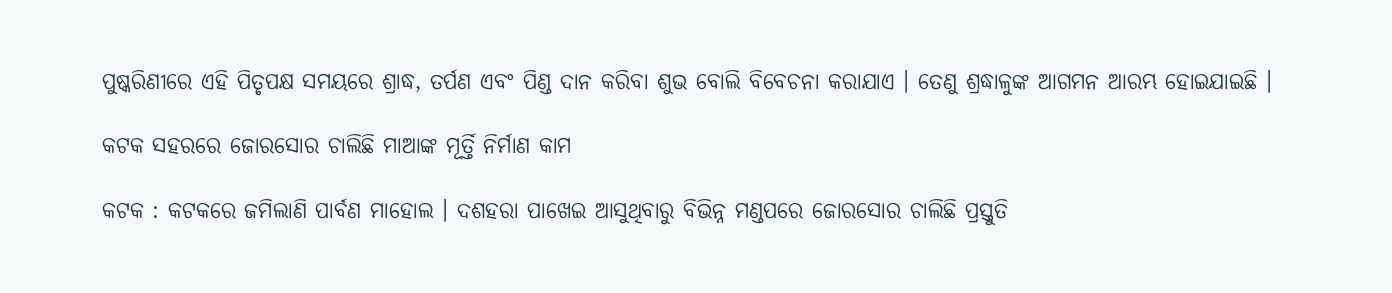ପୁଷ୍କରିଣୀରେ ଏହି ପିତୃପକ୍ଷ ସମୟରେ ଶ୍ରାଦ୍ଧ, ତର୍ପଣ ଏବଂ ପିଣ୍ଡ ଦାନ କରିବା ଶୁଭ ବୋଲି ବିବେଚନା କରାଯାଏ । ତେଣୁ ଶ୍ରଦ୍ଧାଳୁଙ୍କ ଆଗମନ ଆରମ୍ଭ ହୋଇଯାଇଛି ।

କଟକ ସହରରେ ଜୋରସୋର ଚାଲିଛି ମାଆଙ୍କ ମୂର୍ତ୍ତି ନିର୍ମାଣ କାମ

କଟକ : କଟକରେ ଜମିଲାଣି ପାର୍ବଣ ମାହୋଲ । ଦଶହରା ପାଖେଇ ଆସୁଥିବାରୁ ବିଭିନ୍ନ ମଣ୍ଡପରେ ଜୋରସୋର ଚାଲିଛି ପ୍ରସ୍ତୁତି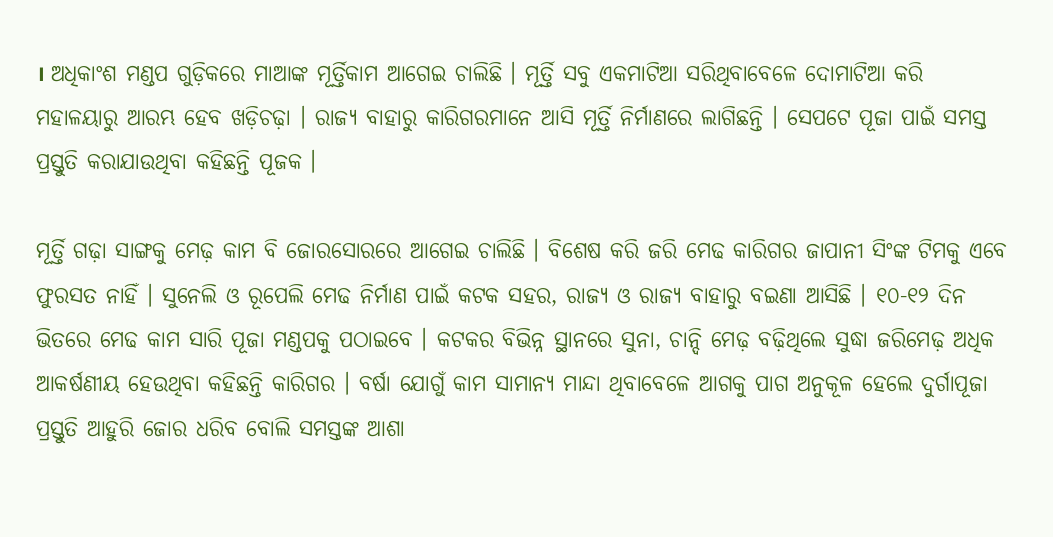। ଅଧିକାଂଶ ମଣ୍ଡପ ଗୁଡ଼ିକରେ ମାଆଙ୍କ ମୂର୍ତ୍ତିକାମ ଆଗେଇ ଚାଲିଛି । ମୂର୍ତ୍ତି ସବୁ ଏକମାଟିଆ ସରିଥିବାବେଳେ ଦୋମାଟିଆ କରି ମହାଳୟାରୁ ଆରମ୍ଭ ହେବ ଖଡ଼ିଚଢ଼ା । ରାଜ୍ଯ ବାହାରୁ କାରିଗରମାନେ ଆସି ମୂର୍ତ୍ତି ନିର୍ମାଣରେ ଲାଗିଛନ୍ତି । ସେପଟେ ପୂଜା ପାଇଁ ସମସ୍ତ ପ୍ରସ୍ତୁତି କରାଯାଉଥିବା କହିଛନ୍ତି ପୂଜକ ।

ମୂର୍ତ୍ତି ଗଢ଼ା ସାଙ୍ଗକୁ ମେଢ଼ କାମ ବି ଜୋରସୋରରେ ଆଗେଇ ଚାଲିଛି । ବିଶେଷ କରି ଜରି ମେଢ କାରିଗର ଜାପାନୀ ସିଂଙ୍କ ଟିମକୁ ଏବେ ଫୁରସତ ନାହିଁ । ସୁନେଲି ଓ ରୂପେଲି ମେଢ ନିର୍ମାଣ ପାଇଁ କଟକ ସହର, ରାଜ୍ୟ ଓ ରାଜ୍ଯ ବାହାରୁ ବଇଣା ଆସିଛି । ୧୦-୧୨ ଦିନ ଭିତରେ ମେଢ କାମ ସାରି ପୂଜା ମଣ୍ଡପକୁ ପଠାଇବେ । କଟକର ବିଭିନ୍ନ ସ୍ଥାନରେ ସୁନା, ଚାନ୍ଦି ମେଢ଼ ବଢ଼ିଥିଲେ ସୁଦ୍ଧା ଜରିମେଢ଼ ଅଧିକ ଆକର୍ଷଣୀୟ ହେଉଥିବା କହିଛନ୍ତି କାରିଗର । ବର୍ଷା ଯୋଗୁଁ କାମ ସାମାନ୍ଯ ମାନ୍ଦା ଥିବାବେଳେ ଆଗକୁ ପାଗ ଅନୁକୂଳ ହେଲେ ଦୁର୍ଗାପୂଜା ପ୍ରସ୍ତୁତି ଆହୁରି ଜୋର ଧରିବ ବୋଲି ସମସ୍ତଙ୍କ ଆଶା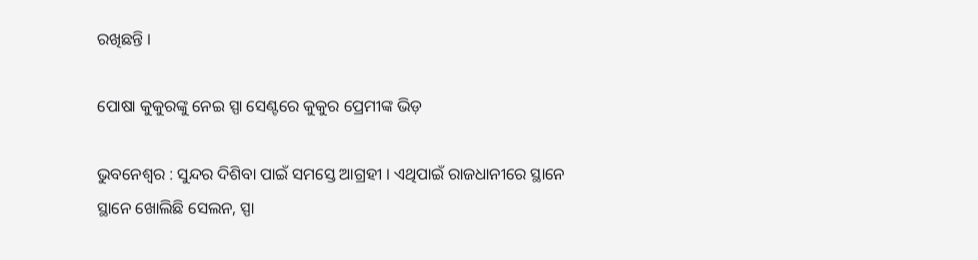ରଖିଛନ୍ତି ।

ପୋଷା କୁକୁରଙ୍କୁ ନେଇ ସ୍ପା ସେଣ୍ଟରେ କୁକୁର ପ୍ରେମୀଙ୍କ ଭିଡ଼

ଭୁବନେଶ୍ବର : ସୁନ୍ଦର ଦିଶିବା ପାଇଁ ସମସ୍ତେ ଆଗ୍ରହୀ । ଏଥିପାଇଁ ରାଜଧାନୀରେ ସ୍ଥାନେ ସ୍ଥାନେ ଖୋଲିଛି ସେଲନ, ସ୍ପା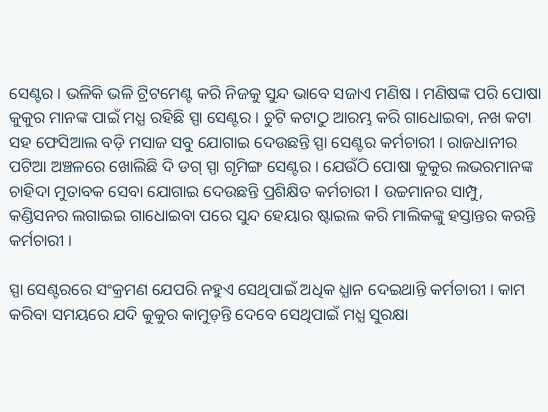ସେଣ୍ଟର । ଭଳିକି ଭଳି ଟ୍ରିଟମେଣ୍ଟ କରି ନିଜକୁ ସୁନ୍ଦ ଭାବେ ସଜାଏ ମଣିଷ । ମଣିଷଙ୍କ ପରି ପୋଷା କୁକୁର ମାନଙ୍କ ପାଇଁ ମଧ୍ଯ ରହିଛି ସ୍ପା ସେଣ୍ଟର । ଚୁଟି କଟାଠୁ ଆରମ୍ଭ କରି ଗାଧୋଇବା, ନଖ କଟା ସହ ଫେସିଆଲ ବଡ଼ି ମସାଜ ସବୁ ଯୋଗାଇ ଦେଉଛନ୍ତି ସ୍ପା ସେଣ୍ଟର କର୍ମଚାରୀ । ରାଜଧାନୀର ପଟିଆ ଅଞ୍ଚଳରେ ଖୋଲିଛି ଦି ଡଗ୍ ସ୍ପା ଗୃମିଙ୍ଗ ସେଣ୍ଟର । ଯେଉଁଠି ପୋଷା କୁକୁର ଲଭରମାନଙ୍କ ଚାହିଦା ମୁତାବକ ସେବା ଯୋଗାଇ ଦେଉଛନ୍ତି ପ୍ରଶିକ୍ଷିତ କର୍ମଚାରୀ I ଉଚ୍ଚମାନର ସାମ୍ପୁ, କଣ୍ଡିସନର ଲଗାଇଇ ଗାଧୋଇବା ପରେ ସୁନ୍ଦ ହେୟାର ଷ୍ଟାଇଲ କରି ମାଲିକଙ୍କୁ ହସ୍ତାନ୍ତର କରନ୍ତି କର୍ମଚାରୀ ।

ସ୍ପା ସେଣ୍ଟରରେ ସଂକ୍ରମଣ ଯେପରି ନହୁଏ ସେଥିପାଇଁ ଅଧିକ ଧ୍ଯାନ ଦେଇଥାନ୍ତି କର୍ମଚାରୀ । କାମ କରିବା ସମୟରେ ଯଦି କୁକୁର କାମୁଡ଼ନ୍ତି ଦେବେ ସେଥିପାଇଁ ମଧ୍ଯ ସୁରକ୍ଷା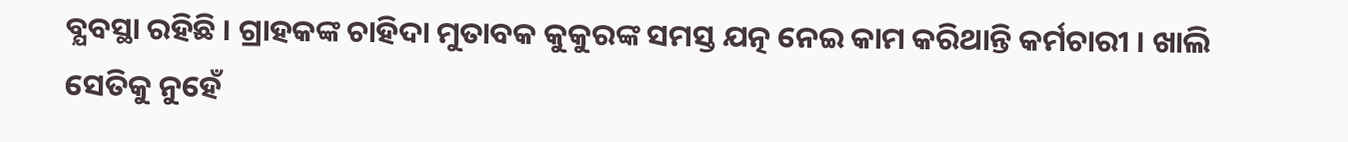ବ୍ଯବସ୍ଥା ରହିଛି । ଗ୍ରାହକଙ୍କ ଚାହିଦା ମୁତାବକ କୁକୁରଙ୍କ ସମସ୍ତ ଯତ୍ନ ନେଇ କାମ କରିଥାନ୍ତି କର୍ମଚାରୀ । ଖାଲି ସେତିକୁ ନୁହେଁ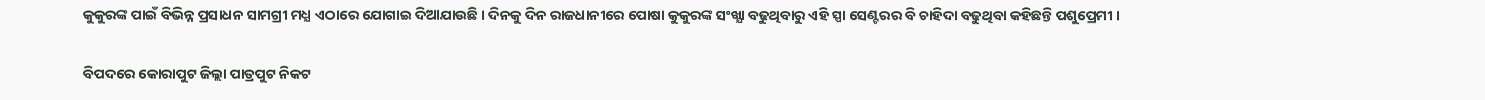କୁକୁରଙ୍କ ପାଇଁ ବିଭିନ୍ନ ପ୍ରସାଧନ ସାମଗ୍ରୀ ମଧ୍ଯ ଏଠାରେ ଯୋଗାଇ ଦିଆଯାଉଛି । ଦିନକୁ ଦିନ ରାଜଧାନୀରେ ପୋଷା କୁକୁରଙ୍କ ସଂଖ୍ଯା ବଢୁଥିବାରୁ ଏହି ସ୍ପା ସେଣ୍ଟରର ବି ଚାହିଦା ବଢୁଥିବା କହିଛନ୍ତି ପଶୁପ୍ରେମୀ ।

ବିପଦରେ କୋରାପୁଟ ଜିଲ୍ଲା ପାତ୍ରପୁଟ ନିକଟ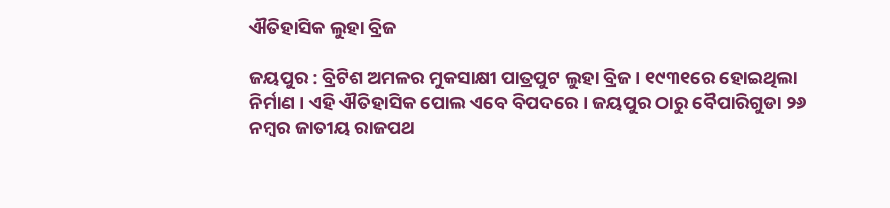ଐତିହାସିକ ଲୁହା ବ୍ରିଜ

ଜୟପୁର : ବ୍ରିଟିଶ ଅମଳର ମୁକସାକ୍ଷୀ ପାତ୍ରପୁଟ ଲୁହା ବ୍ରିଜ । ୧୯୩୧ରେ ହୋଇଥିଲା ନିର୍ମାଣ । ଏହି ଐତିହାସିକ ପୋଲ ଏବେ ବିପଦରେ । ଜୟପୁର ଠାରୁ ବୈପାରିଗୁଡା ୨୬ ନମ୍ବର ଜାତୀୟ ରାଜପଥ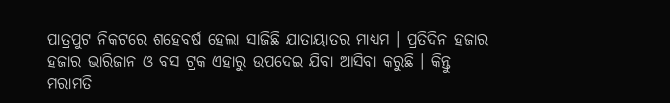ପାତ୍ରପୁଟ ନିକଟରେ ଶହେବର୍ଷ ହେଲା ସାଜିଛି ଯାତାୟାତର ମାଧ୍ଯମ । ପ୍ରତିଦିନ ହଜାର ହଜାର ଭାରିଜାନ ଓ ବସ ଟ୍ରକ ଏହାରୁ ଉପଦେଇ ଯିବା ଆସିବା କରୁଛି । କିନ୍ତୁ ମରାମତି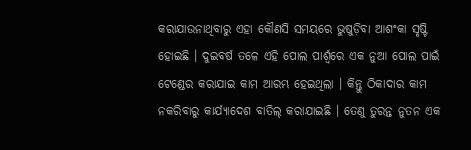କରାଯାଉନାଥିବାରୁ ଏହା କୌଣସି ସମୟରେ ଭୁଷୁଡ଼ିବା ଆଶଂକା ସୃଷ୍ଟି ହୋଇଛି । ଦୁଇବର୍ଷ ତଳେ ଏହି ପୋଲ ପାର୍ଶ୍ବରେ ଏକ ନୁଆ ପୋଲ ପାଇଁ ଟେଣ୍ଡେର କରାଯାଇ କାମ ଆରମ୍ଭ ହେଇଥିଲା । କିନ୍ତୁ ଠିକାଦାର କାମ ନକରିବାରୁ କାର୍ଯ୍ଯାଦେଶ ବାତିଲ୍ କରାଯାଇଛି । ତେଣୁ ତୁରନ୍ତ ନୁତନ ଏକ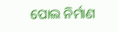ପୋଲ ନିର୍ମାଣ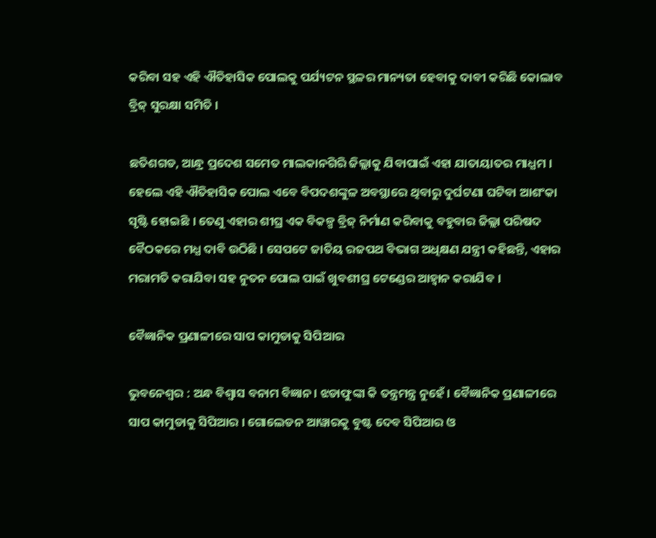କରିବା ସହ ଏହି ଐତିହାସିକ ପୋଲକୁ ପର୍ଯ୍ୟଟନ ସ୍ଥଳର ମାନ୍ୟତା ହେବାକୁ ଦାବୀ କରିଛି କୋଲାବ ବ୍ରିଜ୍ ସୁରକ୍ଷା ସମିତି ।

ଛତିଶଗଡ, ଆନ୍ଧ୍ର ପ୍ରଦେଶ ସମେତ ମାଲକାନଗିରି ଜିଲ୍ଲାକୁ ଯିବାପାଇଁ ଏହା ଯାତାୟାତର ମାଧ୍ଯମ । ହେଲେ ଏହି ଐତିହାସିକ ପୋଲ ଏବେ ବିପଦଶଙ୍କୁଳ ଅବସ୍ଥାରେ ଥିବାରୁ ଦୁର୍ଘଟଣା ଘଟିବା ଆଶଂକା ସୃଷ୍ଟି ହୋଇଛି । ତେଣୁ ଏହାର ଶୀଘ୍ର ଏକ ବିକଳ୍ପ ବ୍ରିଜ୍ ନିର୍ମାଣ କରିବାକୁ ବହୁବାର ଜିଲ୍ଲା ପରିଷଦ ବୈଠକରେ ମଧ୍ଯ ଦାବି ଉଠିଛି । ସେପଟେ ଜାତିୟ ରଜପଥ ବିଭାଗ ଅଧିକ୍ଷଣ ଯନ୍ତ୍ରୀ କହିଛନ୍ତି, ଏହାର ମରାମତି କରାଯିବା ସହ ନୁତନ ପୋଲ ପାଇଁ ଖୁବଶୀଘ୍ର ଟେଣ୍ଡେର ଆହ୍ବାନ କରାଯିବ ।

ବୈଜ୍ଞାନିକ ପ୍ରଣାଳୀରେ ସାପ କାମୁଡାକୁ ସିପିଆର

ଭୁବନେଶ୍ବର : ଅନ୍ଧ ବିଶ୍ବାସ ବନାମ ବିଜ୍ଞାନ। ଝଡାଫୁଙ୍କା କି ତନ୍ତ୍ରମନ୍ତ୍ର ନୁହେଁ । ବୈଜ୍ଞାନିକ ପ୍ରଣାଳୀରେ ସାପ କାମୁଡାକୁ ସିପିଆର । ଗୋଲେଡନ ଆୱାରକୁ ବୁଷ୍ଟ ଦେବ ସିପିଆର ଓ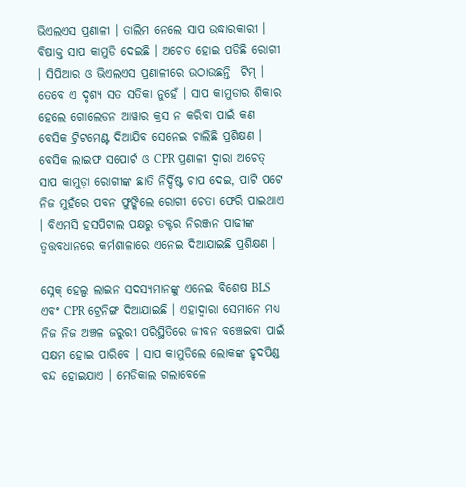ଭିଏଲଏସ ପ୍ରଣାଳୀ । ତାଲିମ ନେଲେ ସାପ ଉଦ୍ଧାରକାରୀ । ବିଷାକ୍ତ ସାପ କାମୁଡି ଦେଇଛି । ଅଚେତ ହୋଇ ପଡିଛି ରୋଗୀ । ସିପିଆର ଓ ଭିଏଲଏସ ପ୍ରଣାଳୀରେ ଉଠାଉଛନ୍ତି  ଟିମ୍ । ତେବେ ଏ ଦୃଶ୍ଯ ସତ ସତିକା ନୁହେଁ । ସାପ କାମୁଡାର ଶିକାର ହେଲେ ଗୋଲେଡନ ଆୱାର କ୍ରସ ନ କରିବା ପାଇଁ କଣ ବେସିକ ଟ୍ରିଟମେଣ୍ଟ ଦିଆଯିବ ସେନେଇ ଚାଲିଛି ପ୍ରଶିକ୍ଷଣ । ବେସିକ ଲାଇଫ ସପୋର୍ଟ ଓ CPR ପ୍ରଣାଳୀ ଦ୍ଵାରା ଅଚେତ୍ ସାପ କାମୁଡ଼ା ରୋଗୀଙ୍କ ଛାତି ନିର୍ଦ୍ଦିଷ୍ଟ ଚାପ ଦେଇ, ପାଟି ପଟେ ନିଜ ମୁହଁରେ ପବନ ଫୁଙ୍କିଲେ ରୋଗୀ ଚେତା ଫେରି ପାଇଥାଏ । ବିଏମସି ହସପିଟାଲ ପକ୍ଷରୁ ଡକ୍ଟର ନିରଞ୍ଜନ ପାଢୀଙ୍କ ତ୍ବତ୍ତବଧାନରେ କର୍ମଶାଳାରେ ଏନେଇ ଦିଆଯାଇଛି ପ୍ରଶିକ୍ଷଣ ।

ସ୍ନେକ୍ ହେଲ୍ପ ଲାଇନ ସଦସ୍ୟମାନଙ୍କୁ ଏନେଇ ବିଶେଷ BLS ଏବଂ CPR ଟ୍ରେନିଙ୍ଗ ଦିଆଯାଇଛି । ଏହାଦ୍ଵାରା ସେମାନେ ମଧ୍ୟ ନିଜ ନିଜ ଅଞ୍ଚଳ ଜରୁରୀ ପରିସ୍ଥିତିରେ ଜୀବନ ବଞ୍ଚେଇବା ପାଇଁ ସକ୍ଷମ ହୋଇ ପାରିବେ । ସାପ କାମୁଡିଲେ ଲୋକଙ୍କ ହୃଦପିଣ୍ଡ ବନ୍ଦ ହୋଇଯାଏ । ମେଡିକାଲ ଗଲାବେଳେ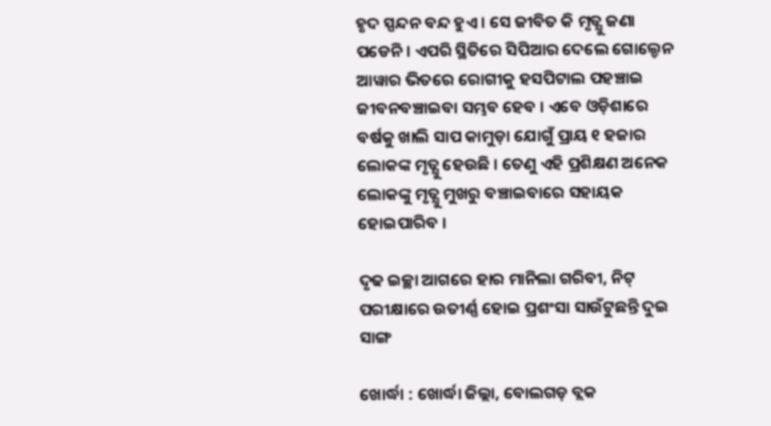ହୃଦ ସ୍ପନ୍ଦନ ବନ୍ଦ ହୁଏ । ସେ ଜୀବିତ କି ମୃତ୍ଯୁ ଜଣା ପଡେନି । ଏପରି ସ୍ଥିତିରେ ସିପିଆର ଦେଲେ ଗୋଲ୍ଡେନ ଆୱାର ଭିତରେ ରୋଗୀକୁ ହସପିଟାଲ ପହଞ୍ଚାଇ ଜୀବନବଞ୍ଚାଇବା ସମ୍ଭବ ହେବ । ଏବେ ଓଡ଼ିଶାରେ ବର୍ଷକୁ ଖାଲି ସାପ କାମୁଡ଼ା ଯୋଗୁଁ ପ୍ରାୟ ୧ ହଜାର ଲୋକଙ୍କ ମୃତ୍ଯୁ ହେଉଛି । ତେଣୁ ଏହି ପ୍ରଶିକ୍ଷଣ ଅନେକ ଲୋକଙ୍କୁ ମୃତ୍ଯୁ ମୁଖରୁ ବଞ୍ଚାଇବାରେ ସହାୟକ ହୋଇପାରିବ ।

ଦୃଢ ଇଚ୍ଛା ଆଗରେ ହାର ମାନିଲା ଗରିବୀ, ନିଟ୍ ପରୀକ୍ଷାରେ ଉତୀର୍ଣ୍ଣ ହୋଇ ପ୍ରଶଂସା ସାଉଁଟୁଛନ୍ତି ଦୁଇ ସାଙ୍ଗ

ଖୋର୍ଦ୍ଧା : ଖୋର୍ଦ୍ଧା ଜିଲ୍ଲା, ବୋଲଗଡ଼ ବ୍ଲକ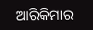ଆରିକିମାର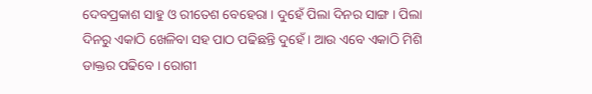ଦେବପ୍ରକାଶ ସାହୁ ଓ ରୀତେଶ ବେହେରା । ଦୁହେଁ ପିଲା ଦିନର ସାଙ୍ଗ । ପିଲା ଦିନରୁ ଏକାଠି ଖେଳିବା ସହ ପାଠ ପଢିଛନ୍ତି ଦୁହେଁ । ଆଉ ଏବେ ଏକାଠି ମିଶି ଡାକ୍ତର ପଢିବେ । ରୋଗୀ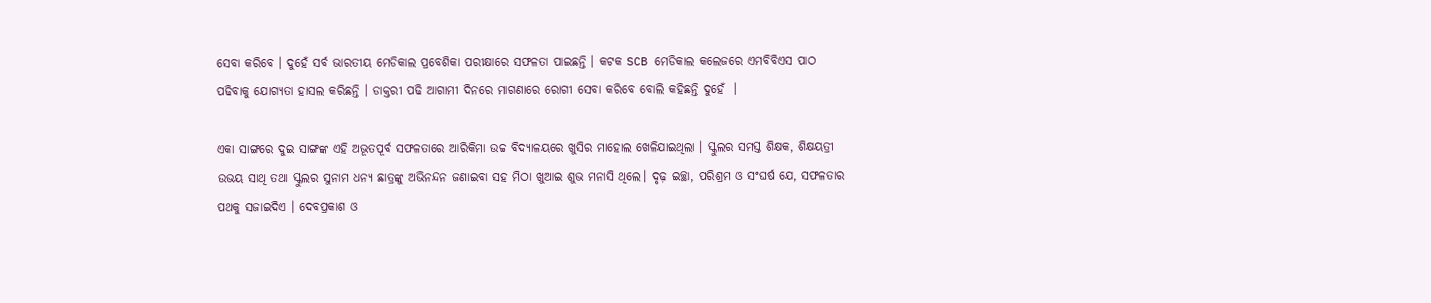ସେବା କରିବେ । ଦୁହେଁ ସର୍ବ ଭାରତୀୟ ମେଡିକାଲ ପ୍ରବେଶିକା ପରୀକ୍ଷାରେ ସଫଳତା ପାଇଛନ୍ତି । କଟକ SCB ମେଡିକାଲ କଲେଜରେ ଏମବିବିଏସ ପାଠ ପଢିବାକୁ ଯୋଗ୍ୟତା ହାସଲ କରିଛନ୍ତି । ଡାକ୍ତରୀ ପଢି ଆଗାମୀ ଦିନରେ ମାଗଣାରେ ରୋଗୀ ସେବା କରିବେ ବୋଲି କହିଛନ୍ତି ଦୁହେଁ  ।

ଏକା ସାଙ୍ଗରେ ଦୁଇ ସାଙ୍ଗଙ୍କ ଏହି ଅଭୂତପୂର୍ବ ସଫଳତାରେ ଆରିକିମା ଉଚ୍ଚ ବିଦ୍ୟାଳୟରେ ଖୁସିର ମାହୋଲ ଖେଳିଯାଇଥିଲା । ସ୍କୁଲର ସମସ୍ତ ଶିକ୍ଷକ, ଶିକ୍ଷୟତ୍ରୀ ଉଭୟ ସାଥି ତଥା ସ୍କୁଲର ସୁନାମ ଧନ୍ୟ ଛାତ୍ରଙ୍କୁ ଅଭିନନ୍ଦନ ଜଣାଇବା ସହ ମିଠା ଖୁଆଇ ଶୁଭ ମନାସି ଥିଲେ। ଦୃଢ଼ ଇଚ୍ଛା, ପରିଶ୍ରମ ଓ ସଂଘର୍ଷ ଯେ, ସଫଳତାର ପଥକୁ ସଜାଇଦିଏ । ଦେବପ୍ରକାଶ ଓ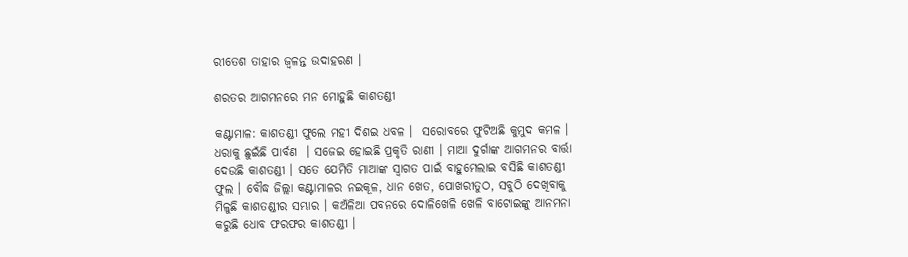ରୀତେଶ ତାହାର ଜ୍ଵଳନ୍ତ ଉଦାହରଣ ।

ଶରତର ଆଗମନରେ ମନ ମୋହୁଛି କାଶତଣ୍ଡୀ

କଣ୍ଟାମାଳ: କାଶତଣ୍ଡୀ ଫୁଲେ ମହୀ ଦିଶଇ ଧବଳ ।  ସରୋବରେ ଫୁଟିଅଛି କୁମୁଦ କମଳ । ଧରାକୁ ଛୁଇଁଛି ପାର୍ବଣ  । ସଜେଇ ହୋଇଛି ପ୍ରକୃତି ରାଣୀ । ମାଆ ଦୁର୍ଗାଙ୍କ ଆଗମନର ବାର୍ତ୍ତା ଦେଉଛି କାଶତଣ୍ଡୀ । ସତେ ଯେମିତି ମାଆଙ୍କ ସ୍ବାଗତ ପାଇଁ ବାହୁମେଲାଇ ବସିଛି କାଶତଣ୍ଡୀ ଫୁଲ । ବୌଦ୍ଧ ଜିଲ୍ଲା କଣ୍ଟାମାଳର ନଇକୂଳ, ଧାନ ଖେତ, ପୋଖରୀତୁଠ, ସବୁଠି ଦେଖିବାକୁ ମିଳୁଛି କାଶତଣ୍ଡୀର ସମ୍ଭାର । କଅଁଳିଆ ପବନରେ ଦୋଳିଖେଳି ଖେଳି ବାଟୋଇଙ୍କୁ ଆନମନା କରୁଛି ଧୋବ ଫରଫର କାଶତଣ୍ଡୀ ।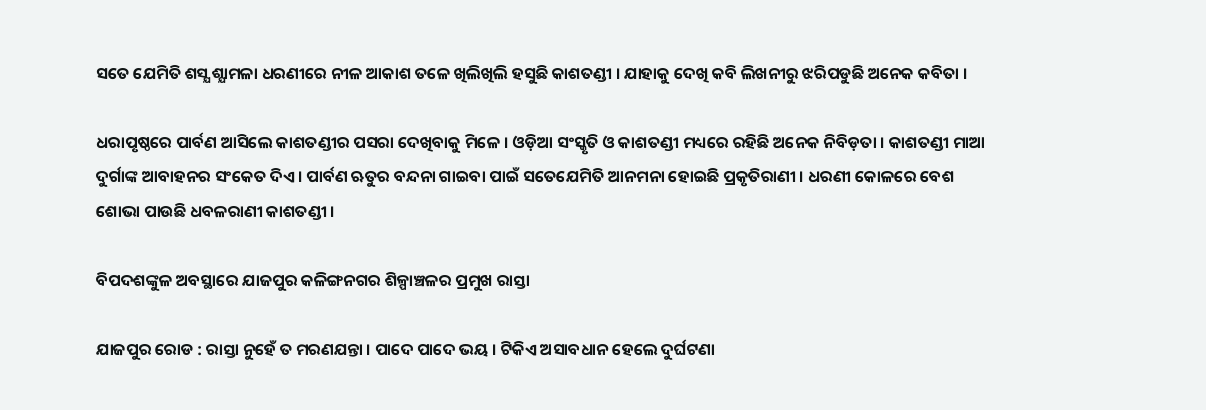ସତେ ଯେମିତି ଶସ୍ଯ ଶ୍ଯାମଳା ଧରଣୀରେ ନୀଳ ଆକାଶ ତଳେ ଖିଲିଖିଲି ହସୁଛି କାଶତଣ୍ଡୀ । ଯାହାକୁ ଦେଖି କବି ଲିଖନୀରୁ ଝରିପଡୁଛି ଅନେକ କବିତା ।

ଧରାପୃଷ୍ଠରେ ପାର୍ବଣ ଆସିଲେ କାଶତଣ୍ଡୀର ପସରା ଦେଖିବାକୁ ମିଳେ । ଓଡ଼ିଆ ସଂସ୍କୃତି ଓ କାଶତଣ୍ଡୀ ମଧ୍ୟରେ ରହିଛି ଅନେକ ନିବିଡ଼ତା । କାଶତଣ୍ଡୀ ମାଆ ଦୁର୍ଗାଙ୍କ ଆବାହନର ସଂକେତ ଦିଏ । ପାର୍ବଣ ଋତୁର ବନ୍ଦନା ଗାଇବା ପାଇଁ ସତେଯେମିତି ଆନମନା ହୋଇଛି ପ୍ରକୃତିରାଣୀ । ଧରଣୀ କୋଳରେ ବେଶ ଶୋଭା ପାଉଛି ଧବଳରାଣୀ କାଶତଣ୍ଡୀ ।

ବିପଦଶଙ୍କୁଳ ଅବସ୍ଥାରେ ଯାଜପୁର କଳିଙ୍ଗନଗର ଶିଳ୍ପାଞ୍ଚଳର ପ୍ରମୁଖ ରାସ୍ତା

ଯାଜପୁର ରୋଡ : ରାସ୍ତା ନୁହେଁ ତ ମରଣଯନ୍ତା । ପାଦେ ପାଦେ ଭୟ । ଟିକିଏ ଅସାବଧାନ ହେଲେ ଦୁର୍ଘଟଣା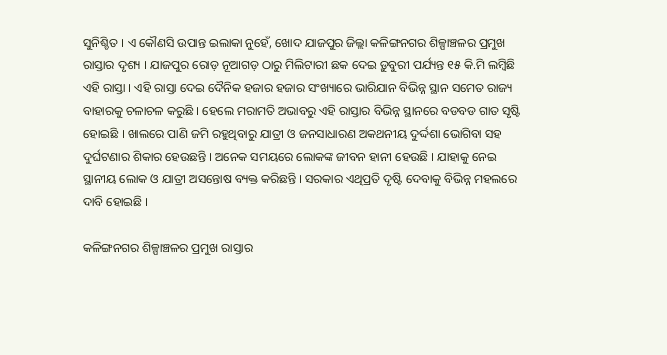ସୁନିଶ୍ଚିତ । ଏ କୌଣସି ଉପାନ୍ତ ଇଲାକା ନୁହେଁ, ଖୋଦ ଯାଜପୁର ଜିଲ୍ଲା କଳିଙ୍ଗନଗର ଶିଳ୍ପାଞ୍ଚଳର ପ୍ରମୁଖ ରାସ୍ତାର ଦୃଶ୍ୟ । ଯାଜପୁର ରୋଡ଼ ନୂଆଗଡ଼ ଠାରୁ ମିଲିଟାରୀ ଛକ ଦେଇ ଡ଼ୁବୁରୀ ପର୍ଯ୍ୟନ୍ତ ୧୫ କି.ମି ଲମ୍ବିଛି ଏହି ରାସ୍ତା । ଏହି ରାସ୍ତା ଦେଇ ଦୈନିକ ହଜାର ହଜାର ସଂଖ୍ୟାରେ ଭାରିଯାନ ବିଭିନ୍ନ ସ୍ଥାନ ସମେତ ରାଜ୍ୟ ବାହାରକୁ ଚଳାଚଳ କରୁଛି । ହେଲେ ମରାମତି ଅଭାବରୁ ଏହି ରାସ୍ତାର ବିଭିନ୍ନ ସ୍ଥାନରେ ବଡବଡ ଗାତ ସୃଷ୍ଟି ହୋଇଛି । ଖାଲରେ ପାଣି ଜମି ରହୁଥିବାରୁ ଯାତ୍ରୀ ଓ ଜନସାଧାରଣ ଅକଥନୀୟ ଦୁର୍ଦ୍ଦଶା ଭୋଗିବା ସହ ଦୁର୍ଘଟଣାର ଶିକାର ହେଉଛନ୍ତି । ଅନେକ ସମୟରେ ଲୋକଙ୍କ ଜୀବନ ହାନୀ ହେଉଛି । ଯାହାକୁ ନେଇ ସ୍ଥାନୀୟ ଲୋକ ଓ ଯାତ୍ରୀ ଅସନ୍ତୋଷ ବ୍ୟକ୍ତ କରିଛନ୍ତି । ସରକାର ଏଥିପ୍ରତି ଦୃଷ୍ଟି ଦେବାକୁ ବିଭିନ୍ନ ମହଲରେ ଦାବି ହୋଇଛି ।

କଳିଙ୍ଗନଗର ଶିଳ୍ପାଞ୍ଚଳର ପ୍ରମୁଖ ରାସ୍ତାର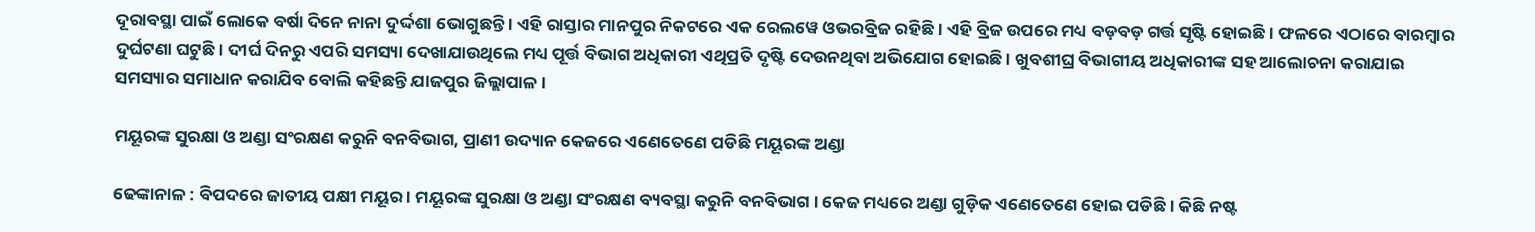ଦୂରାବସ୍ଥା ପାଇଁ ଲୋକେ ବର୍ଷା ଦିନେ ନାନା ଦୁର୍ଦ୍ଦଶା ଭୋଗୁଛନ୍ତି । ଏହି ରାସ୍ତାର ମାନପୁର ନିକଟରେ ଏକ ରେଲୱେ ଓଭରବ୍ରିଜ ରହିଛି । ଏହି ବ୍ରିଜ ଉପରେ ମଧ୍ୟ ବଡ଼ବଡ଼ ଗର୍ତ୍ତ ସୃଷ୍ଟି ହୋଇଛି । ଫଳରେ ଏଠାରେ ବାରମ୍ବାର ଦୁର୍ଘଟଣା ଘଟୁଛି। ଦୀର୍ଘ ଦିନରୁ ଏପରି ସମସ୍ୟା ଦେଖାଯାଉଥିଲେ ମଧ୍ୟ ପୂର୍ତ୍ତ ବିଭାଗ ଅଧିକାରୀ ଏଥିପ୍ରତି ଦୃଷ୍ଟି ଦେଉନଥିବା ଅଭିଯୋଗ ହୋଇଛି । ଖୁବଶୀଘ୍ର ବିଭାଗୀୟ ଅଧିକାରୀଙ୍କ ସହ ଆଲୋଚନା କରାଯାଇ ସମସ୍ୟାର ସମାଧାନ କରାଯିବ ବୋଲି କହିଛନ୍ତି ଯାଜପୁର ଜିଲ୍ଲାପାଳ ।

ମୟୂରଙ୍କ ସୁରକ୍ଷା ଓ ଅଣ୍ଡା ସଂରକ୍ଷଣ କରୁନି ବନବିଭାଗ, ପ୍ରାଣୀ ଉଦ୍ୟାନ କେଜରେ ଏଣେତେଣେ ପଡିଛି ମୟୂରଙ୍କ ଅଣ୍ଡା

ଢେଙ୍କାନାଳ : ବିପଦରେ ଜାତୀୟ ପକ୍ଷୀ ମୟୂର । ମୟୂରଙ୍କ ସୁରକ୍ଷା ଓ ଅଣ୍ଡା ସଂରକ୍ଷଣ ବ୍ୟବସ୍ଥା କରୁନି ବନବିଭାଗ । କେଜ ମଧ୍ୟରେ ଅଣ୍ଡା ଗୁଡ଼ିକ ଏଣେତେଣେ ହୋଇ ପଡିଛି । କିଛି ନଷ୍ଟ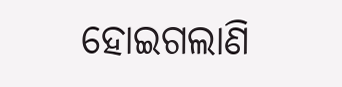ହୋଇଗଲାଣି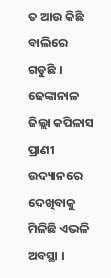ତ ଆଉ କିଛି ବାଲିରେ ଗଡୁଛି । ଢେଙ୍କାନାଳ ଜିଲ୍ଲା କପିଳାସ ପ୍ରାଣୀ ଉଦ୍ୟାନରେ ଦେଖିବାକୁ ମିଳିଛି ଏଭଳି ଅବସ୍ଥା ।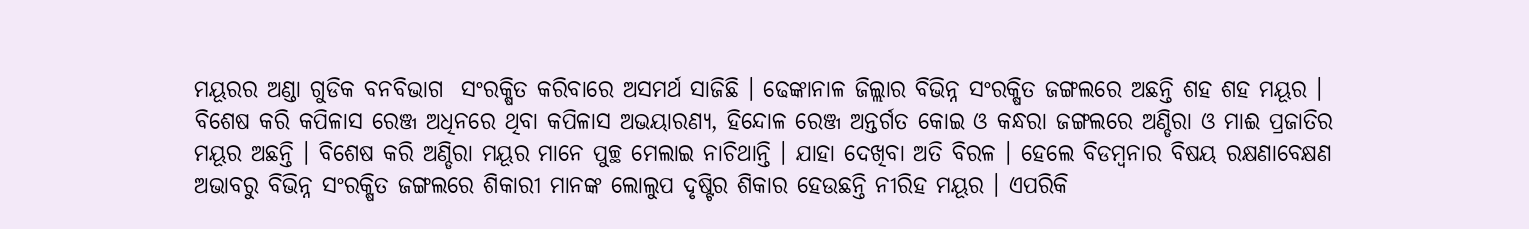ମୟୂରର ଅଣ୍ଡା ଗୁଡିକ ବନବିଭାଗ  ସଂରକ୍ଷିତ କରିବାରେ ଅସମର୍ଥ ସାଜିଛି । ଢେଙ୍କାନାଳ ଜିଲ୍ଲାର ବିଭିନ୍ନ ସଂରକ୍ଷିତ ଜଙ୍ଗଲରେ ଅଛନ୍ତି ଶହ ଶହ ମୟୂର । ବିଶେଷ କରି କପିଳାସ ରେଞ୍ଜ ଅଧିନରେ ଥିବା କପିଳାସ ଅଭୟାରଣ୍ୟ, ହିନ୍ଦୋଳ ରେଞ୍ଜ ଅନ୍ତର୍ଗତ କୋଇ ଓ କନ୍ଧରା ଜଙ୍ଗଲରେ ଅଣ୍ଡିରା ଓ ମାଈ ପ୍ରଜାତିର ମୟୂର ଅଛନ୍ତି । ବିଶେଷ କରି ଅଣ୍ଡିରା ମୟୂର ମାନେ ପୁଚ୍ଛ ମେଲାଇ ନାଚିଥାନ୍ତି । ଯାହା ଦେଖିବା ଅତି ବିରଳ । ହେଲେ ବିଡମ୍ବନାର ବିଷୟ ରକ୍ଷଣାବେକ୍ଷଣ ଅଭାବରୁ ବିଭିନ୍ନ ସଂରକ୍ଷିତ ଜଙ୍ଗଲରେ ଶିକାରୀ ମାନଙ୍କ ଲୋଲୁପ ଦୃଷ୍ଟିର ଶିକାର ହେଉଛନ୍ତି ନୀରିହ ମୟୂର । ଏପରିକି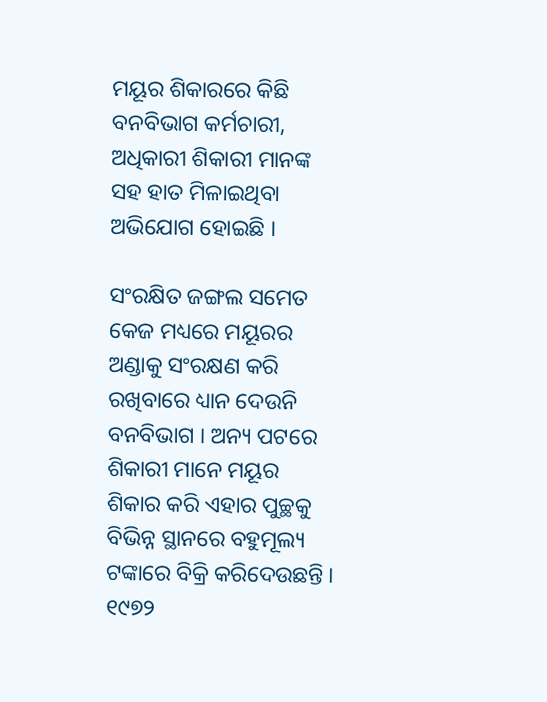ମୟୂର ଶିକାରରେ କିଛି ବନବିଭାଗ କର୍ମଚାରୀ, ଅଧିକାରୀ ଶିକାରୀ ମାନଙ୍କ ସହ ହାତ ମିଳାଇଥିବା ଅଭିଯୋଗ ହୋଇଛି ।

ସଂରକ୍ଷିତ ଜଙ୍ଗଲ ସମେତ କେଜ ମଧ୍ୟରେ ମୟୂରର ଅଣ୍ଡାକୁ ସଂରକ୍ଷଣ କରି ରଖିବାରେ ଧ୍ୟାନ ଦେଉନି ବନବିଭାଗ । ଅନ୍ୟ ପଟରେ ଶିକାରୀ ମାନେ ମୟୂର ଶିକାର କରି ଏହାର ପୁଚ୍ଛକୁ ବିଭିନ୍ନ ସ୍ଥାନରେ ବହୁମୂଲ୍ୟ ଟଙ୍କାରେ ବିକ୍ରି କରିଦେଉଛନ୍ତି । ୧୯୭୨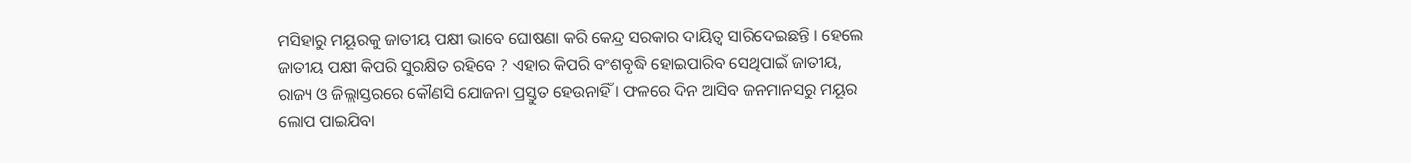ମସିହାରୁ ମୟୂରକୁ ଜାତୀୟ ପକ୍ଷୀ ଭାବେ ଘୋଷଣା କରି କେନ୍ଦ୍ର ସରକାର ଦାୟିତ୍ଵ ସାରିଦେଇଛନ୍ତି । ହେଲେ ଜାତୀୟ ପକ୍ଷୀ କିପରି ସୁରକ୍ଷିତ ରହିବେ ? ଏହାର କିପରି ବଂଶବୃଦ୍ଧି ହୋଇପାରିବ ସେଥିପାଇଁ ଜାତୀୟ, ରାଜ୍ୟ ଓ ଜିଲ୍ଲାସ୍ତରରେ କୌଣସି ଯୋଜନା ପ୍ରସ୍ତୁତ ହେଉନାହିଁ । ଫଳରେ ଦିନ ଆସିବ ଜନମାନସରୁ ମୟୂର ଲୋପ ପାଇଯିବା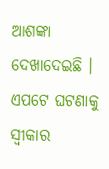ଆଶଙ୍କା ଦେଖାଦେଇଛି । ଏପଟେ ଘଟଣାକୁ ସ୍ବୀକାର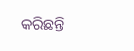କରିଛନ୍ତି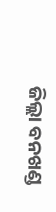ଜିଲ୍ଲା ବନଖଣ୍ଡ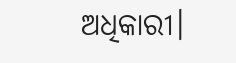ଅଧିକାରୀ।